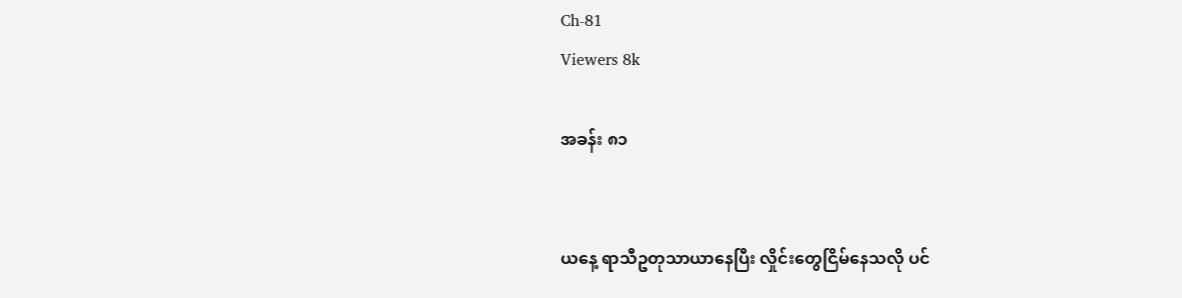Ch-81
Viewers 8k

အခန်း ၈၁


ယနေ့ ရာသီဥတုသာယာနေပြီး လှိုင်းတွေငြိမ်နေသလို ပင်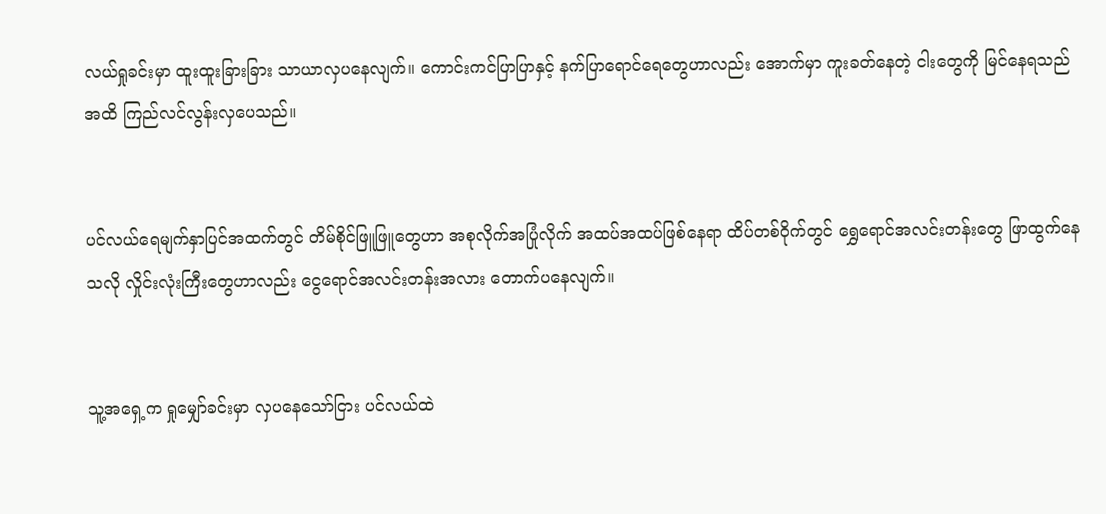လယ်ရှုခင်းမှာ ထူးထူးခြားခြား သာယာလှပနေလျက်။ ကောင်းကင်ပြာပြာနှင့် နက်ပြာရောင်ရေတွေဟာလည်း အောက်မှာ ကူးခတ်နေတဲ့ ငါးတွေကို မြင်နေရသည်အထိ ကြည်လင်လွန်းလှပေသည်။


ပင်လယ်ရေမျက်နှာပြင်အထက်တွင် တိမ်စိုင်ဖြူဖြူတွေဟာ အစုလိုက်အပြုံလိုက် အထပ်အထပ်ဖြစ်နေရာ ထိပ်တစ်ဝိုက်တွင် ရွှေရောင်အလင်းတန်းတွေ ဖြာထွက်နေသလို လှိုင်းလုံးကြီးတွေဟာလည်း ငွေရောင်အလင်းတန်းအလား တောက်ပနေလျက်။


သူ့အရှေ့က ရှုမျှော်ခင်းမှာ လှပနေသော်ငြား ပင်လယ်ထဲ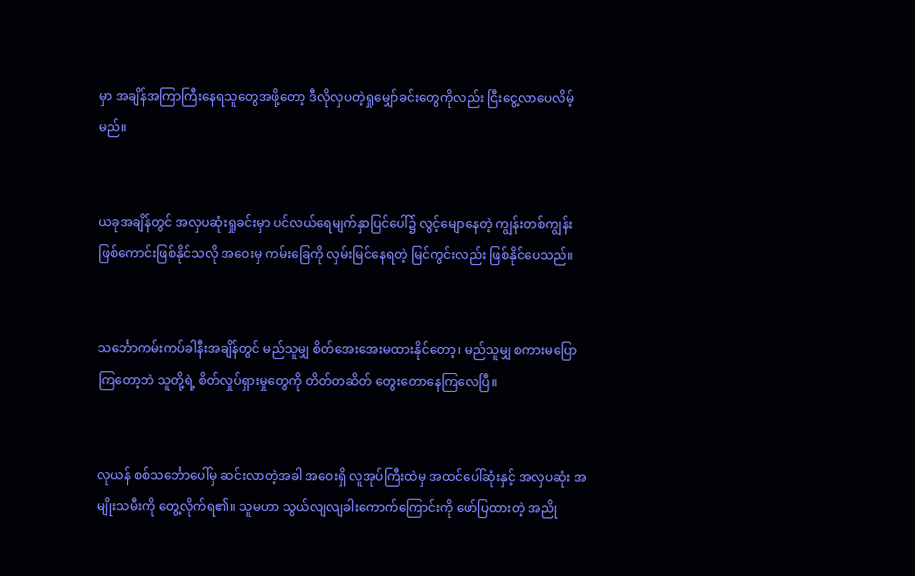မှာ အချိန်အကြာကြီးနေရသူတွေအဖို့တော့ ဒီလိုလှပတဲ့ရှုမျှော်ခင်းတွေကိုလည်း ငြီးငွေ့လာပေလိမ့်မည်။


ယခုအချိန်တွင် အလှပဆုံးရှုခင်းမှာ ပင်လယ်ရေမျက်နှာပြင်ပေါ်၌ လွင့်မျောနေတဲ့ ကျွန်းတစ်ကျွန်းဖြစ်ကောင်းဖြစ်နိုင်သလို အဝေးမှ ကမ်းခြေကို လှမ်းမြင်နေရတဲ့ မြင်ကွင်းလည်း ဖြစ်နိုင်ပေသည်။


သင်္ဘောကမ်းကပ်ခါနီးအချိန်တွင် မည်သူမျှ စိတ်အေးအေးမထားနိုင်တော့၊ မည်သူမျှ စကားမပြောကြတော့ဘဲ သူတို့ရဲ့ စိတ်လှုပ်ရှားမှုတွေကို တိတ်တဆိတ် တွေးတောနေကြလေပြီ။


လုယန် စစ်သင်္ဘောပေါ်မှ ဆင်းလာတဲ့အခါ အဝေးရှိ လူအုပ်ကြီးထဲမှ အထင်ပေါ်ဆုံးနှင့် အလှပဆုံး အမျိုးသမီးကို တွေ့လိုက်ရ၏။ သူမဟာ သွယ်လျလျခါးကောက်ကြောင်းကို ဖော်ပြထားတဲ့ အညို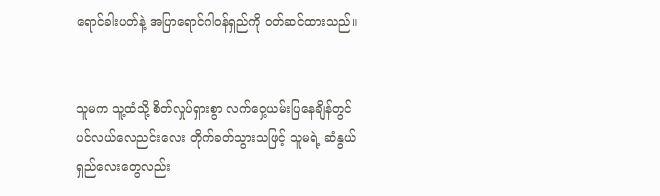ရောင်ခါးပတ်နဲ့ အပြာရောင်ဂါဝန်ရှည်ကို ဝတ်ဆင်ထားသည်။


သူမက သူ့ထံသို့ စိတ်လှုပ်ရှားစွာ လက်ဝှေ့ယမ်းပြနေချိန်တွင် ပင်လယ်လေညင်းလေး တိုက်ခတ်သွားသဖြင့် သူမရဲ့ ဆံနွယ်ရှည်လေးတွေလည်း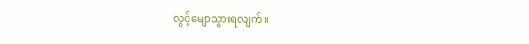လွင့်မျောသွားရလျက်။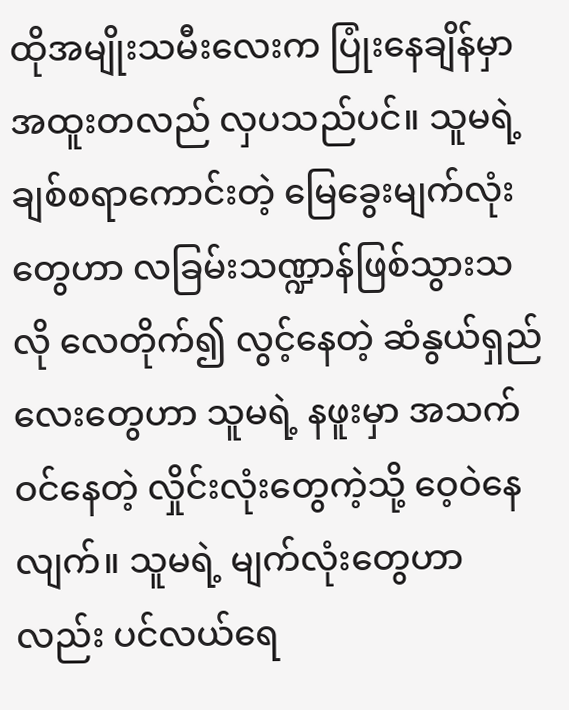ထိုအမျိုးသမီးလေးက ပြုံးနေချိန်မှာ အထူးတလည် လှပသည်ပင်။ သူမရဲ့ ချစ်စရာကောင်းတဲ့ မြေခွေးမျက်လုံးတွေဟာ လခြမ်းသဏ္ဍာန်ဖြစ်သွားသလို လေတိုက်၍ လွင့်နေတဲ့ ဆံနွယ်ရှည်လေးတွေဟာ သူမရဲ့ နဖူးမှာ အသက်ဝင်နေတဲ့ လှိုင်းလုံးတွေကဲ့သို့ ဝေ့ဝဲနေလျက်။ သူမရဲ့ မျက်လုံးတွေဟာလည်း ပင်လယ်ရေ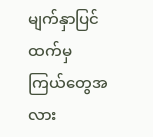မျက်နှာပြင်ထက်မှ ကြယ်တွေအလား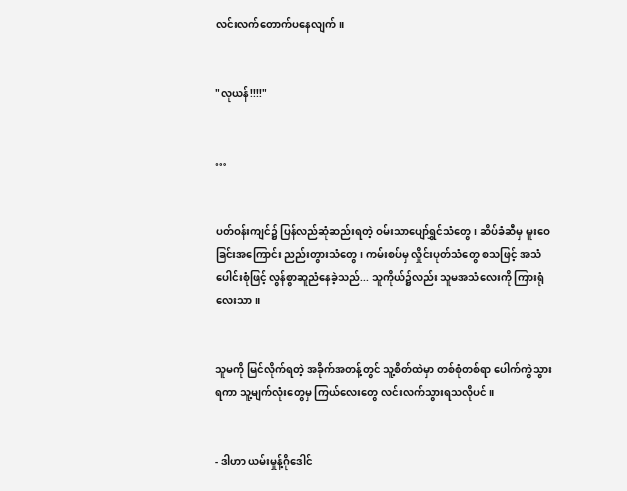လင်းလက်တောက်ပနေလျက်။


"လုယန်!!!!"


…


ပတ်ဝန်းကျင်၌ ပြန်လည်ဆုံဆည်းရတဲ့ ဝမ်းသာပျော်ရွှင်သံတွေ၊ ဆိပ်ခံဆီမှ မူးဝေခြင်းအကြောင်း ညည်းတွားသံတွေ၊ ကမ်းစပ်မှ လှိုင်းပုတ်သံတွေ စသဖြင့် အသံပေါင်းစုံဖြင့် လွန်စွာဆူညံနေခဲ့သည်... သူကိုယ်၌လည်း သူမအသံလေးကို ကြားရုံလေးသာ။


သူမကို မြင်လိုက်ရတဲ့ အခိုက်အတန့်တွင် သူ့စိတ်ထဲမှာ တစ်စုံတစ်ရာ ပေါက်ကွဲသွားရကာ သူ့မျက်လုံးတွေမှ ကြယ်လေးတွေ လင်းလက်သွားရသလိုပင်။


- ဒါဟာ ယမ်းမှုန့်ဂိုဒေါင်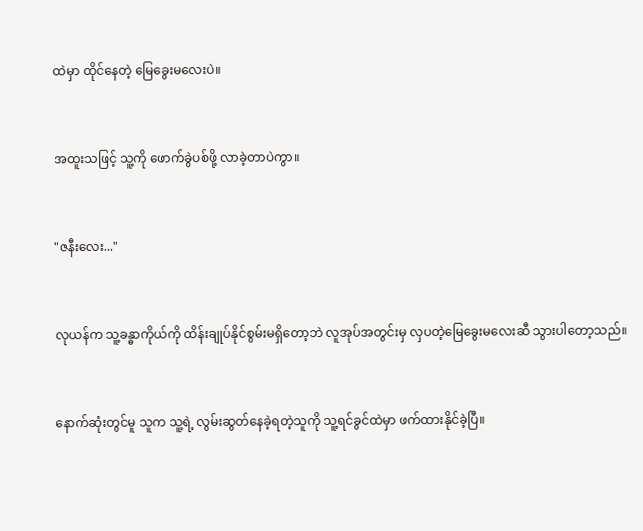ထဲမှာ ထိုင်နေတဲ့ မြေခွေးမလေးပဲ။


အထူးသဖြင့် သူ့ကို ဖောက်ခွဲပစ်ဖို့ လာခဲ့တာပဲကွာ။


"ဇနီးလေး..."


လုယန်က သူ့ခန္ဓာကိုယ်ကို ထိန်းချုပ်နိုင်စွမ်းမရှိတော့ဘဲ လူအုပ်အတွင်းမှ လှပတဲ့မြေခွေးမလေးဆီ သွားပါတော့သည်။


နောက်ဆုံးတွင်မူ သူက သူ့ရဲ့ လွမ်းဆွတ်နေခဲ့ရတဲ့သူကို သူ့ရင်ခွင်ထဲမှာ ဖက်ထားနိုင်ခဲ့ပြီ။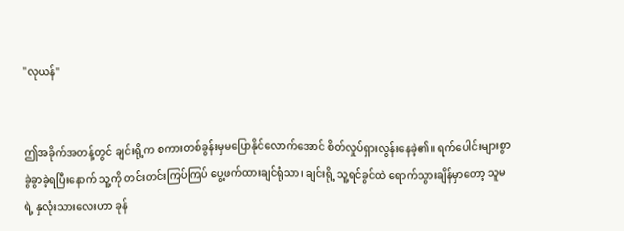"လုယန်"


ဤအခိုက်အတန့်တွင် ချင်းရို့က စကားတစ်ခွန်းမှမပြောနိုင်လောက်အောင် စိတ်လှုပ်ရှားလွန်းနေခဲ့၏။ ရက်ပေါင်းများစွာ ခွဲခွာခဲ့ရပြီးနောက် သူ့ကို တင်းတင်းကြပ်ကြပ် ပွေ့ဖက်ထားချင်ရုံသာ၊ ချင်းရို့ သူ့ရင်ခွင်ထဲ ရောက်သွားချိန်မှာတော့ သူမရဲ့ နှလုံးသားလေးဟာ ခုန်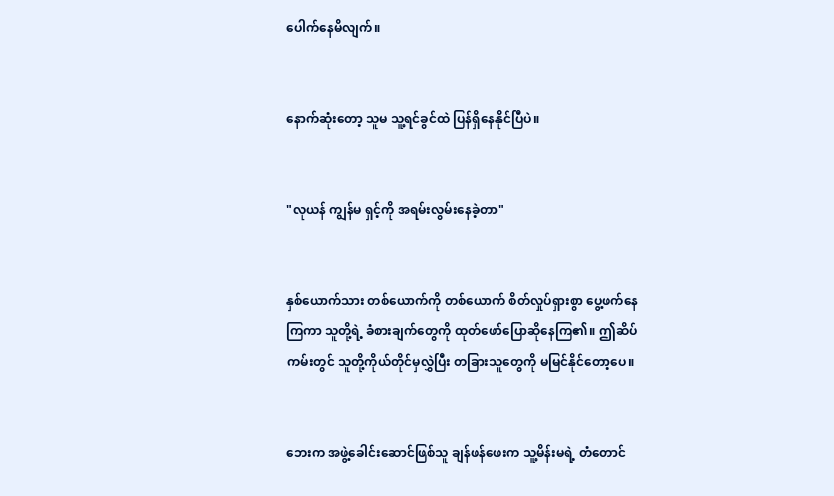ပေါက်နေမိလျက်။


နောက်ဆုံးတော့ သူမ သူ့ရင်ခွင်ထဲ ပြန်ရှိနေနိုင်ပြီပဲ။


"လုယန် ကျွန်မ ရှင့်ကို အရမ်းလွမ်းနေခဲ့တာ"


နှစ်ယောက်သား တစ်ယောက်ကို တစ်ယောက် စိတ်လှုပ်ရှားစွာ ပွေ့ဖက်နေကြကာ သူတို့ရဲ့ ခံစားချက်တွေကို ထုတ်ဖော်ပြောဆိုနေကြ၏။ ဤဆိပ်ကမ်းတွင် သူတို့ကိုယ်တိုင်မှလွှဲပြီး တခြားသူတွေကို မမြင်နိုင်တော့ပေ။


ဘေးက အဖွဲ့ခေါင်းဆောင်ဖြစ်သူ ချန်ဖန်ဖေးက သူ့မိန်းမရဲ့ တံတောင်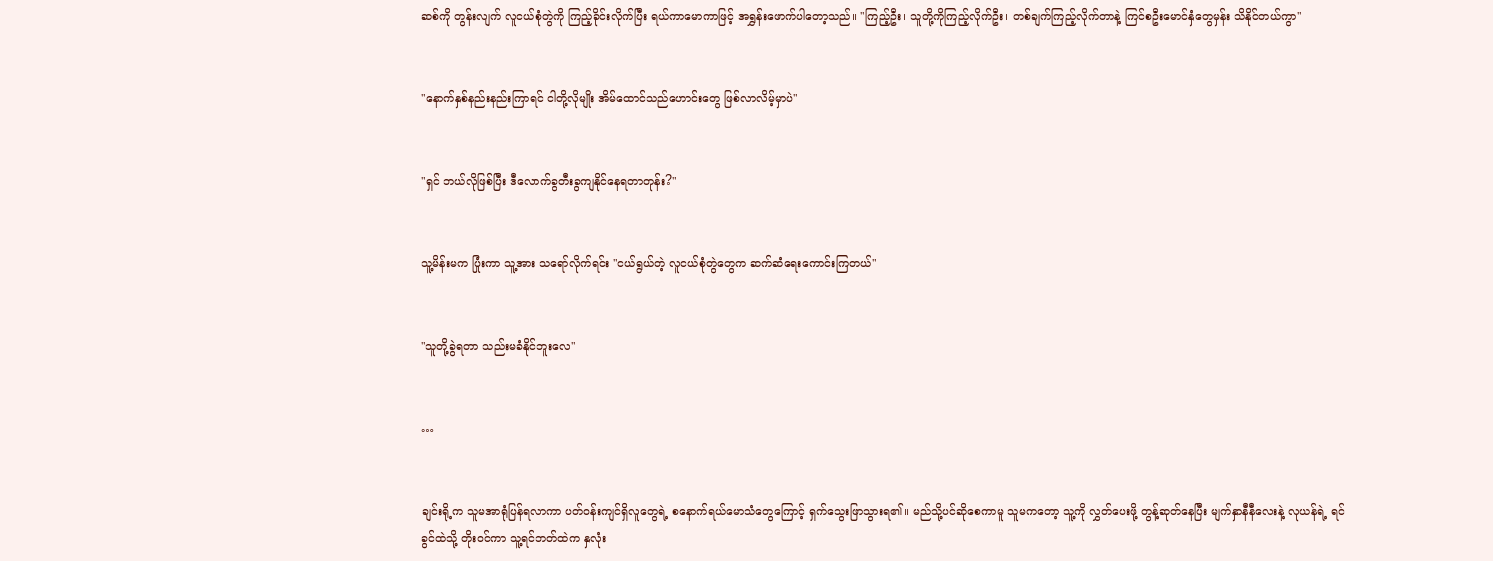ဆစ်ကို တွန်းလျက် လူငယ်စုံတွဲကို ကြည့်ခိုင်းလိုက်ပြီး ရယ်ကာမောကာဖြင့် အရွှန်းဖောက်ပါတော့သည်။ "ကြည့်ဦး၊ သူတို့ကိုကြည့်လိုက်ဦး၊ တစ်ချက်ကြည့်လိုက်တာနဲ့ ကြင်စဦးမောင်နှံတွေမှန်း သိနိုင်တယ်ကွာ"


"နောက်နှစ်နည်းနည်းကြာရင် ငါတို့လိုမျိုး အိမ်ထောင်သည်ဟောင်းတွေ ဖြစ်လာလိမ့်မှာပဲ"


"ရှင် ဘယ်လိုဖြစ်ပြီး ဒီလောက်ခွတီးခွကျနိုင်နေရတာတုန်း?"


သူ့မိန်းမက ပြုံးကာ သူ့အား သရော်လိုက်ရင်း "ငယ်ရွယ်တဲ့ လူငယ်စုံတွဲတွေက ဆက်ဆံရေးကောင်းကြတယ်"


"သူတို့ခွဲရတာ သည်းမခံနိုင်ဘူးလေ"


…


ချင်းရို့က သူမအာရုံပြန်ရလာကာ ပတ်ဝန်းကျင်ရှိလူတွေရဲ့ စနောက်ရယ်မောသံတွေကြောင့် ရှက်သွေးဖြာသွားရ၏။ မည်သို့ပင်ဆိုစေကာမူ သူမကတော့ သူ့ကို လွှတ်ပေးဖို့ တွန့်ဆုတ်နေပြီး မျက်နှာနီနီလေးနဲ့ လုယန်ရဲ့ ရင်ခွင်ထဲသို့ တိုးဝင်ကာ သူ့ရင်ဘတ်ထဲက နှလုံး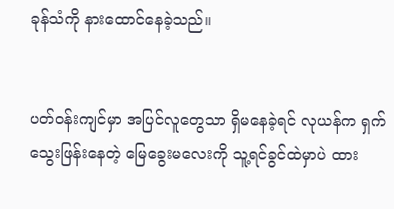ခုန်သံကို နားထောင်နေခဲ့သည်။


ပတ်ဝန်းကျင်မှာ အပြင်လူတွေသာ ရှိမနေခဲ့ရင် လုယန်က ရှက်သွေးဖြန်းနေတဲ့ မြေခွေးမလေးကို သူ့ရင်ခွင်ထဲမှာပဲ ထား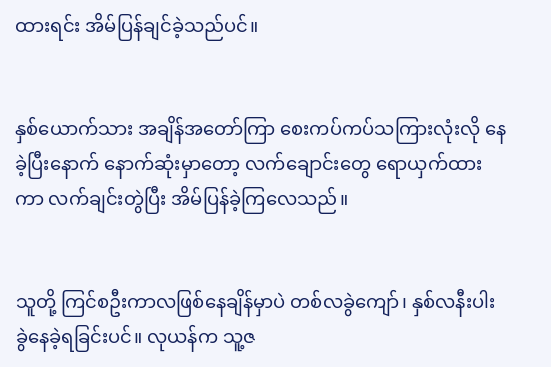ထားရင်း အိမ်ပြန်ချင်ခဲ့သည်ပင်။


နှစ်ယောက်သား အချိန်အတော်ကြာ စေးကပ်ကပ်သကြားလုံးလို နေခဲ့ပြီးနောက် နောက်ဆုံးမှာတော့ လက်ချောင်းတွေ ရောယှက်ထားကာ လက်ချင်းတွဲပြီး အိမ်ပြန်ခဲ့ကြလေသည်။


သူတို့ ကြင်စဦးကာလဖြစ်နေချိန်မှာပဲ တစ်လခွဲကျော်၊ နှစ်လနီးပါးခွဲနေခဲ့ရခြင်းပင်။ လုယန်က သူ့ဇ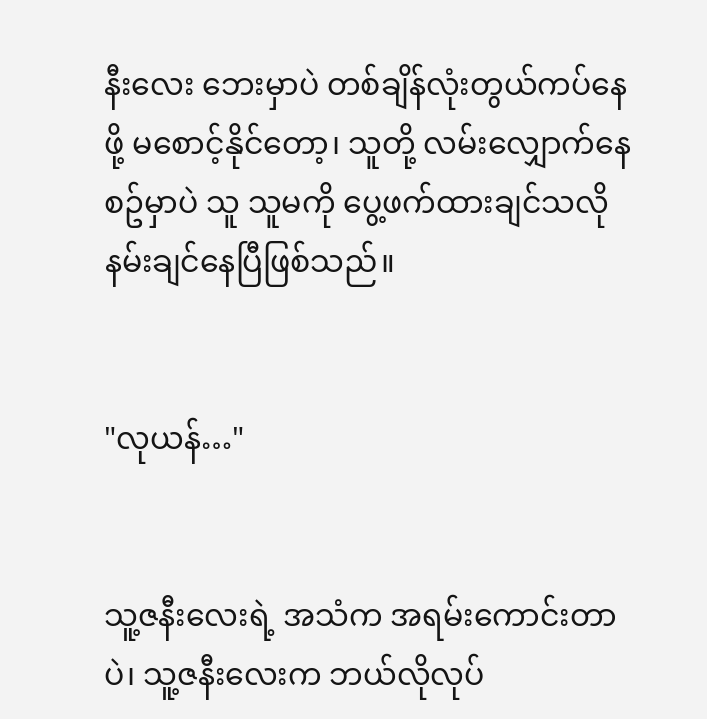နီးလေး ဘေးမှာပဲ တစ်ချိန်လုံးတွယ်ကပ်နေဖို့ မစောင့်နိုင်တော့၊ သူတို့ လမ်းလျှောက်နေစဥ်မှာပဲ သူ သူမကို ပွေ့ဖက်ထားချင်သလို နမ်းချင်နေပြီဖြစ်သည်။


"လုယန်…"


သူ့ဇနီးလေးရဲ့ အသံက အရမ်းကောင်းတာပဲ၊ သူ့ဇနီးလေးက ဘယ်လိုလုပ်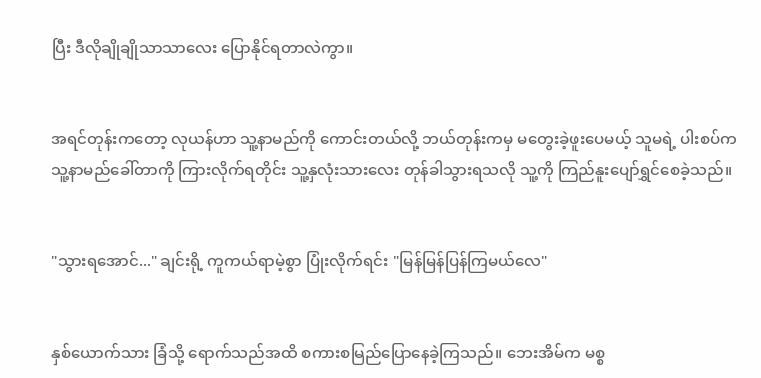ပြီး ဒီလိုချိုချိုသာသာလေး ပြောနိုင်ရတာလဲကွာ။


အရင်တုန်းကတော့ လုယန်ဟာ သူ့နာမည်ကို ကောင်းတယ်လို့ ဘယ်တုန်းကမှ မတွေးခဲ့ဖူးပေမယ့် သူမရဲ့ ပါးစပ်က သူ့နာမည်ခေါ်တာကို ကြားလိုက်ရတိုင်း သူ့နှလုံးသားလေး တုန်ခါသွားရသလို သူ့ကို ကြည်နူးပျော်ရွှင်စေခဲ့သည်။


"သွားရအောင်..." ချင်းရို့ ကူကယ်ရာမဲ့စွာ ပြုံးလိုက်ရင်း "မြန်မြန်ပြန်ကြမယ်လေ"


နှစ်ယောက်သား ခြံသို့ ရောက်သည်အထိ စကားစမြည်ပြောနေခဲ့ကြသည်။ ဘေးအိမ်က မစ္စ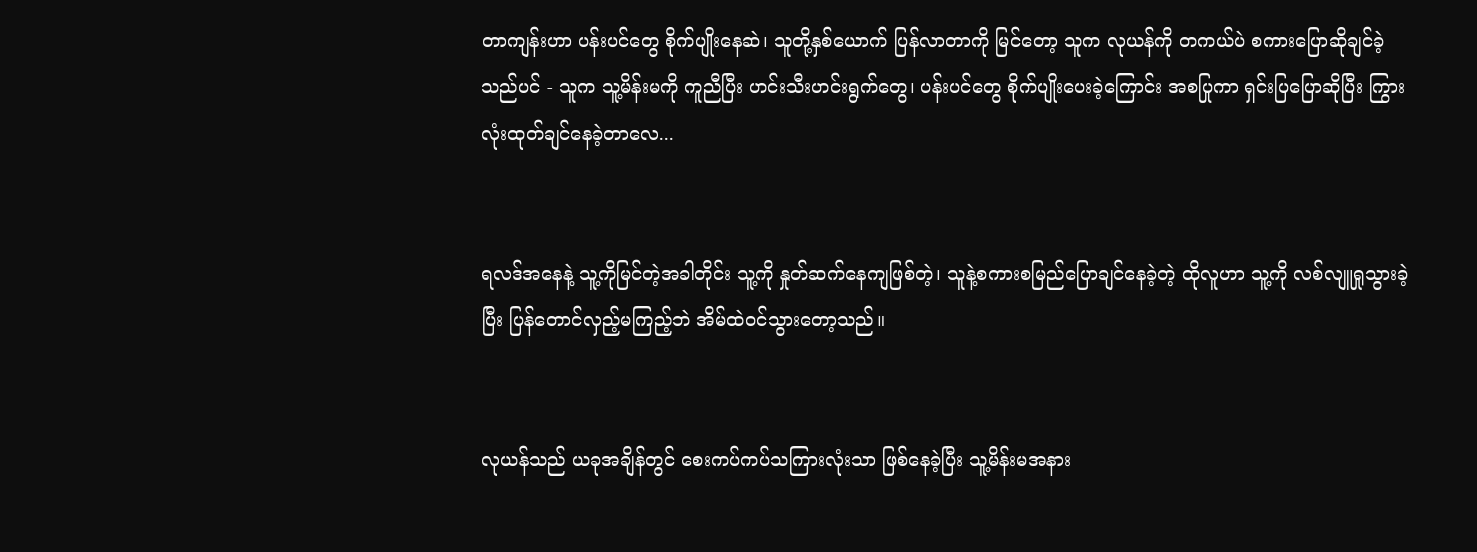တာကျန်းဟာ ပန်းပင်တွေ စိုက်ပျိုးနေဆဲ၊ သူတို့နှစ်ယောက် ပြန်လာတာကို မြင်တော့ သူက လုယန်ကို တကယ်ပဲ စကားပြောဆိုချင်ခဲ့သည်ပင် - သူက သူ့မိန်းမကို ကူညီပြီး ဟင်းသီးဟင်းရွက်တွေ၊ ပန်းပင်တွေ စိုက်ပျိုးပေးခဲ့ကြောင်း အစပြုကာ ရှင်းပြပြောဆိုပြီး ကြွားလုံးထုတ်ချင်နေခဲ့တာလေ...


ရလဒ်အနေနဲ့ သူ့ကိုမြင်တဲ့အခါတိုင်း သူ့ကို နှုတ်ဆက်နေကျဖြစ်တဲ့၊ သူနဲ့စကားစမြည်ပြောချင်နေခဲ့တဲ့ ထိုလူဟာ သူ့ကို လစ်လျူရှုသွားခဲ့ပြီး ပြန်တောင်လှည့်မကြည့်ဘဲ အိမ်ထဲဝင်သွားတော့သည်။


လုယန်သည် ယခုအချိန်တွင် စေးကပ်ကပ်သကြားလုံးသာ ဖြစ်နေခဲ့ပြီး သူ့မိန်းမအနား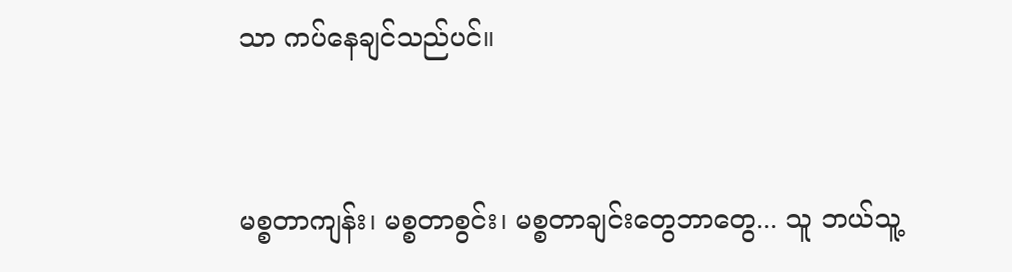သာ ကပ်နေချင်သည်ပင်။


မစ္စတာကျန်း၊ မစ္စတာစွင်း၊ မစ္စတာချင်းတွေဘာတွေ... သူ ဘယ်သူ့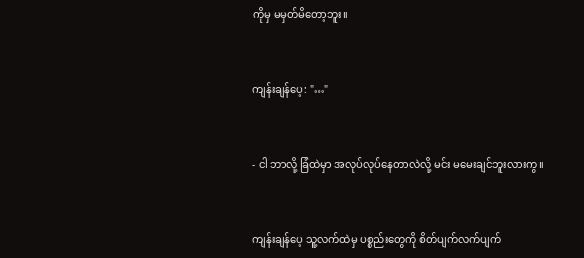ကိုမှ မမှတ်မိတော့ဘူး။


ကျန်းချန်ပေ့: "…"


- ငါ ဘာလို့ ခြံထဲမှာ အလုပ်လုပ်နေတာလဲလို့ မင်း မမေးချင်ဘူးလားကွ။


ကျန်းချန်ပေ့ သူ့လက်ထဲမှ ပစ္စည်းတွေကို စိတ်ပျက်လက်ပျက်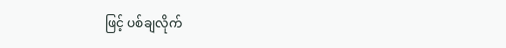ဖြင့် ပစ်ချလိုက်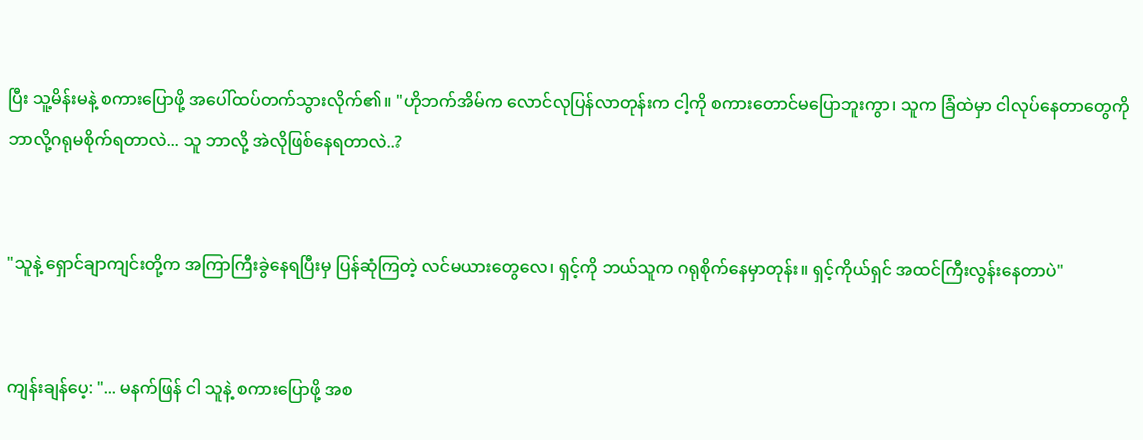ပြီး သူ့မိန်းမနဲ့ စကားပြောဖို့ အပေါ်ထပ်တက်သွားလိုက်၏။ "ဟိုဘက်အိမ်က လောင်လုပြန်လာတုန်းက ငါ့ကို စကားတောင်မပြောဘူးကွာ၊ သူက ခြံထဲမှာ ငါလုပ်နေတာတွေကို ဘာလို့ဂရုမစိုက်ရတာလဲ... သူ ဘာလို့ အဲလိုဖြစ်နေရတာလဲ..?


"သူနဲ့ ရှောင်ချာကျင်းတို့က အကြာကြီးခွဲနေရပြီးမှ ပြန်ဆုံကြတဲ့ လင်မယားတွေလေ၊ ရှင့်ကို ဘယ်သူက ဂရုစိုက်နေမှာတုန်း။ ရှင့်ကိုယ်ရှင် အထင်ကြီးလွန်းနေတာပဲ"


ကျန်းချန်ပေ့: "... မနက်ဖြန် ငါ သူနဲ့ စကားပြောဖို့ အစ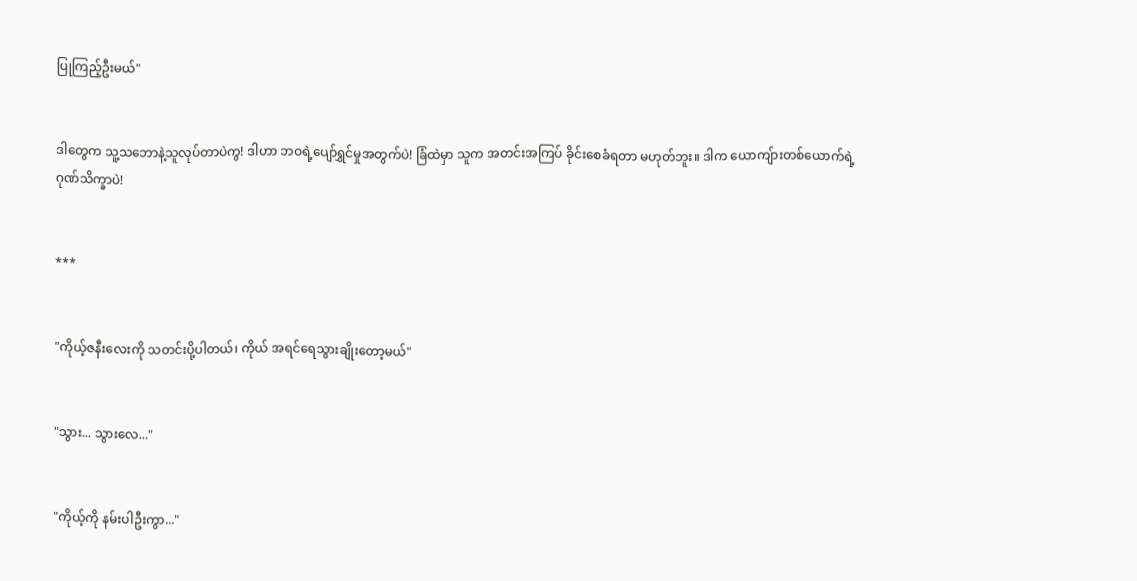ပြုကြည့်ဦးမယ်"


ဒါတွေက သူ့သဘောနဲ့သူလုပ်တာပဲကွ! ဒါဟာ ဘဝရဲ့ပျော်ရွှင်မှုအတွက်ပဲ! ခြံထဲမှာ သူက အတင်းအကြပ် ခိုင်းစေခံရတာ မဟုတ်ဘူး။ ဒါက ယောကျ်ားတစ်ယောက်ရဲ့ ဂုဏ်သိက္ခာပဲ!


***


"ကိုယ့်ဇနီးလေးကို သတင်းပို့ပါတယ်၊ ကိုယ် အရင်ရေသွားချိုးတော့မယ်"


"သွား... သွားလေ..."


"ကိုယ့်ကို နမ်းပါဦးကွာ..."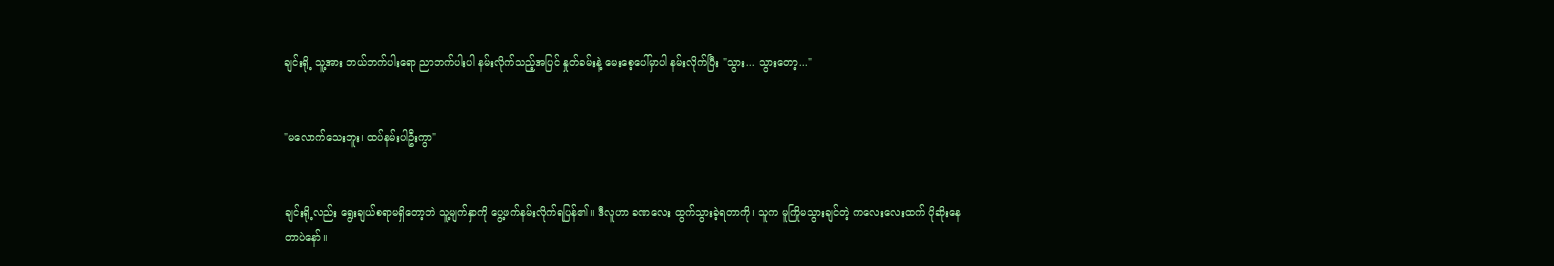ချင်းရို့ သူ့အား ဘယ်ဘက်ပါးရော ညာဘက်ပါးပါ နမ်းလိုက်သည့်အပြင် နှုတ်ခမ်းနဲ့ မေးစေ့ပေါ်မှာပါ နမ်းလိုက်ပြီး "သွား... သွားတော့..."


"မလောက်သေးဘူး၊ ထပ်နမ်းပါဦးကွာ"


ချင်းရို့လည်း ရွေးချယ်စရာမရှိတော့ဘဲ သူ့မျက်နှာကို ပွေ့ဖက်နမ်းလိုက်ရပြန်၏။ ဒီလူဟာ ခဏလေး ထွက်သွားခဲ့ရတာကို၊ သူက မူကြိုမသွားချင်တဲ့ ကလေးလေးထက် ပိုဆိုးနေတာပဲနော်။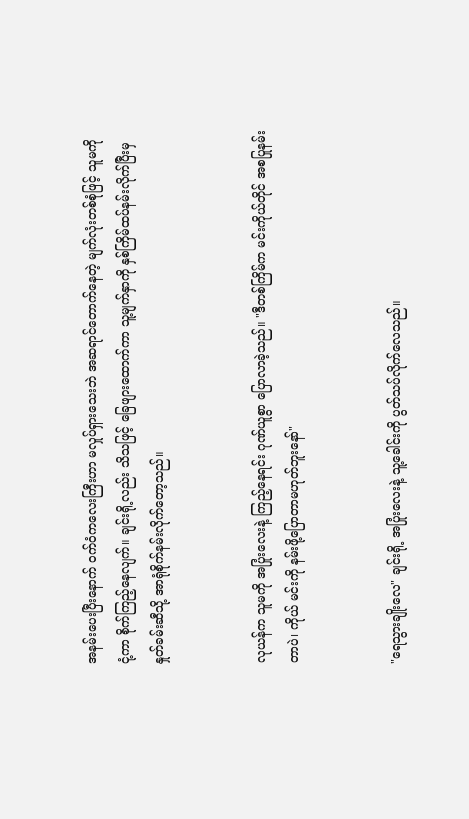အနမ်းပေးပြီးနောက် ဝက်ဝံကလေးကြီးဟာ မလှုပ်ရှားသေးဘဲ အဆရာင်တောက်နေတဲ့ မျက်လုံးတစ်စုံဖြင့် သူမကို ငုံ့ကာ စိုက်ကြည့်နေလျက်။ ချင်းရို့လည်း သိသဖြင့် ခြေဖျားထောက်ကာ သူ့မျက်နှာကို နှစ်ကြိမ်ထပ်နမ်းလိုက်ပြီးမှ နှုတ်ခမ်းဆီသို့ အာရုံစိုက်နမ်းလိုက်တော့သည်။


လုယန်က သူမကို အပြုံးလေးနဲ့ ကြည့်နေရင်း ဂုဏ်ယူစွာ ပြောလာခဲ့သည်။ "ဒီတစ်ကြိမ်က မင်းကိုယ်တိုင် အစပြုနမ်းတာပဲ၊ ကိုယ် မင်းကို နမ်းဖို့ပြောတာမဟုတ်ဘူးနော်"


"ရေသွားချိုးလေ" ချင်းရို့ အပြုံးလေးနဲ့ သူ့ခေါင်းကို ပွတ်သပ်လိုက်လေသည်။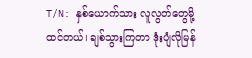T/N: နှစ်ယောက်သား လူလွတ်တွေမို့ထင်တယ်၊ ချစ်သွားကြတာ ဒုံးပျံလိုမြန်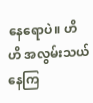နေရောပဲ။ ဟိ ဟိ အလွမ်းသယ်နေကြ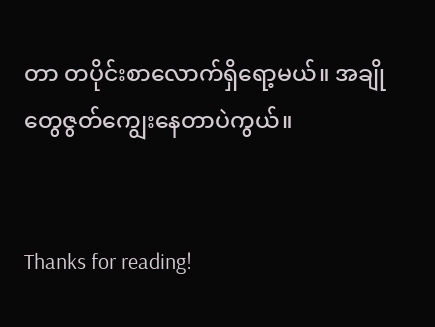တာ တပိုင်းစာလောက်ရှိရော့မယ်။ အချိုတွေဇွတ်ကျွေးနေတာပဲကွယ်။


Thanks for reading!